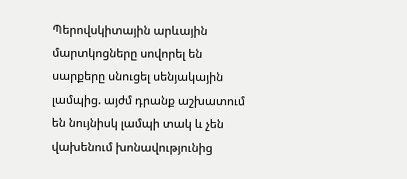Պերովսկիտային արևային մարտկոցները սովորել են սարքերը սնուցել սենյակային լամպից. այժմ դրանք աշխատում են նույնիսկ լամպի տակ և չեն վախենում խոնավությունից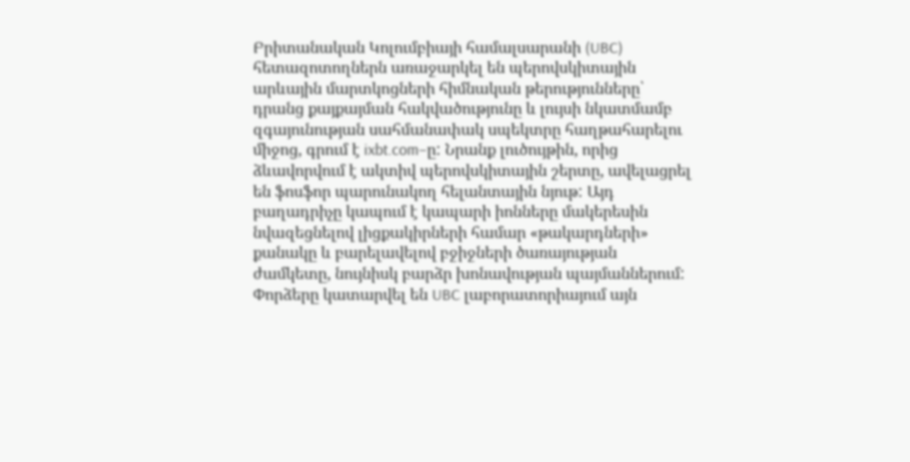Բրիտանական Կոլումբիայի համալսարանի (UBC) հետազոտողներն առաջարկել են պերովսկիտային արևային մարտկոցների հիմնական թերությունները՝ դրանց քայքայման հակվածությունը և լույսի նկատմամբ զգայունության սահմանափակ սպեկտրը հաղթահարելու միջոց, գրում է ixbt.com–ը: Նրանք լուծույթին, որից ձևավորվում է ակտիվ պերովսկիտային շերտը, ավելացրել են ֆոսֆոր պարունակող հելանտային նյութ: Այդ բաղադրիչը կապում է կապարի իոնները մակերեսին նվազեցնելով լիցքակիրների համար «թակարդների» քանակը և բարելավելով բջիջների ծառայության ժամկետը, նույնիսկ բարձր խոնավության պայմաններում:
Փորձերը կատարվել են UBC լաբորատորիայում այն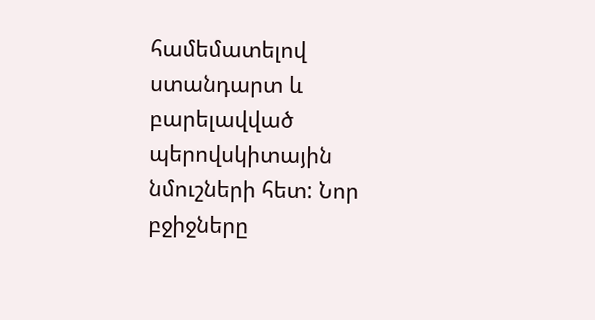համեմատելով ստանդարտ և բարելավված պերովսկիտային նմուշների հետ: Նոր բջիջները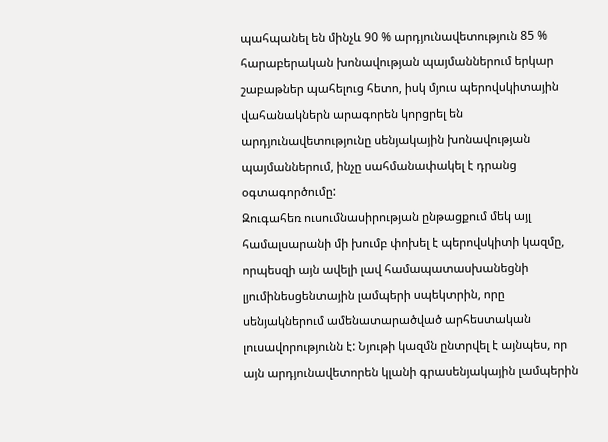պահպանել են մինչև 90 % արդյունավետություն 85 % հարաբերական խոնավության պայմաններում երկար շաբաթներ պահելուց հետո, իսկ մյուս պերովսկիտային վահանակներն արագորեն կորցրել են արդյունավետությունը սենյակային խոնավության պայմաններում, ինչը սահմանափակել է դրանց օգտագործումը:
Զուգահեռ ուսումնասիրության ընթացքում մեկ այլ համալսարանի մի խումբ փոխել է պերովսկիտի կազմը, որպեսզի այն ավելի լավ համապատասխանեցնի լյումինեսցենտային լամպերի սպեկտրին, որը սենյակներում ամենատարածված արհեստական լուսավորությունն է: Նյութի կազմն ընտրվել է այնպես, որ այն արդյունավետորեն կլանի գրասենյակային լամպերին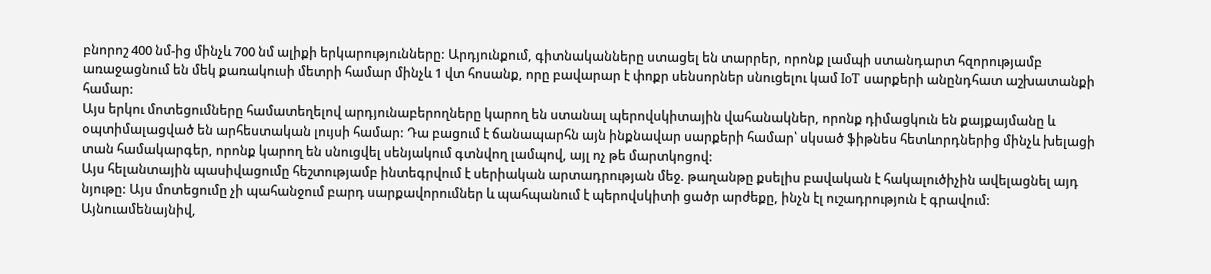բնորոշ 400 նմ-ից մինչև 700 նմ ալիքի երկարությունները: Արդյունքում, գիտնականները ստացել են տարրեր, որոնք լամպի ստանդարտ հզորությամբ առաջացնում են մեկ քառակուսի մետրի համար մինչև 1 վտ հոսանք, որը բավարար է փոքր սենսորներ սնուցելու կամ IoT սարքերի անընդհատ աշխատանքի համար:
Այս երկու մոտեցումները համատեղելով արդյունաբերողները կարող են ստանալ պերովսկիտային վահանակներ, որոնք դիմացկուն են քայքայմանը և օպտիմալացված են արհեստական լույսի համար: Դա բացում է ճանապարհն այն ինքնավար սարքերի համար՝ սկսած ֆիթնես հետևորդներից մինչև խելացի տան համակարգեր, որոնք կարող են սնուցվել սենյակում գտնվող լամպով, այլ ոչ թե մարտկոցով:
Այս հելանտային պասիվացումը հեշտությամբ ինտեգրվում է սերիական արտադրության մեջ. թաղանթը քսելիս բավական է հակալուծիչին ավելացնել այդ նյութը: Այս մոտեցումը չի պահանջում բարդ սարքավորումներ և պահպանում է պերովսկիտի ցածր արժեքը, ինչն էլ ուշադրություն է գրավում:
Այնուամենայնիվ,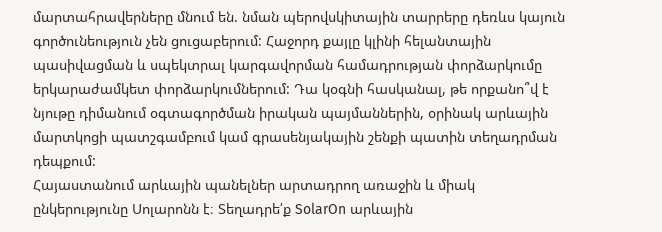մարտահրավերները մնում են. նման պերովսկիտային տարրերը դեռևս կայուն գործունեություն չեն ցուցաբերում: Հաջորդ քայլը կլինի հելանտային պասիվացման և սպեկտրալ կարգավորման համադրության փորձարկումը երկարաժամկետ փորձարկումներում: Դա կօգնի հասկանալ, թե որքանո՞վ է նյութը դիմանում օգտագործման իրական պայմաններին, օրինակ արևային մարտկոցի պատշգամբում կամ գրասենյակային շենքի պատին տեղադրման դեպքում:
Հայաստանում արևային պանելներ արտադրող առաջին և միակ ընկերությունը Սոլարոնն է։ Տեղադրե՛ք SolarOn արևային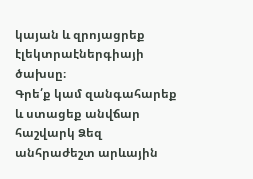կայան և զրոյացրեք էլեկտրաէներգիայի ծախսը։
Գրե՛ք կամ զանգահարեք և ստացեք անվճար հաշվարկ Ձեզ անհրաժեշտ արևային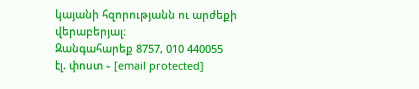կայանի հզորությանն ու արժեքի վերաբերյալ։
Զանգահարեք 8757, 010 440055
էլ. փոստ ֊ [email protected]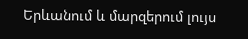Երևանում և մարզերում լույս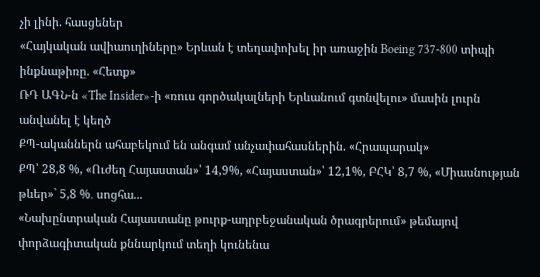չի լինի. հասցեներ
«Հայկական ավիաուղիները» Երևան է տեղափոխել իր առաջին Boeing 737-800 տիպի ինքնաթիռը. «Հետք»
ՌԴ ԱԳՆ-ն «The Insider»-ի «ռուս գործակալների Երևանում գտնվելու» մասին լուրն անվանել է կեղծ
ՔՊ-ականներն ահաբեկում են անգամ անչափահասներին. «Հրապարակ»
ՔՊ՝ 28,8 %, «Ուժեղ Հայաստան»՝ 14,9%, «Հայաստան»՝ 12,1%, ԲՀԿ՝ 8,7 %, «Միասնության թևեր»` 5,8 %․ սոցհա...
«Նախընտրական Հայաստանը թուրք-ադրբեջանական ծրագրերում» թեմայով փորձագիտական քննարկում տեղի կունենա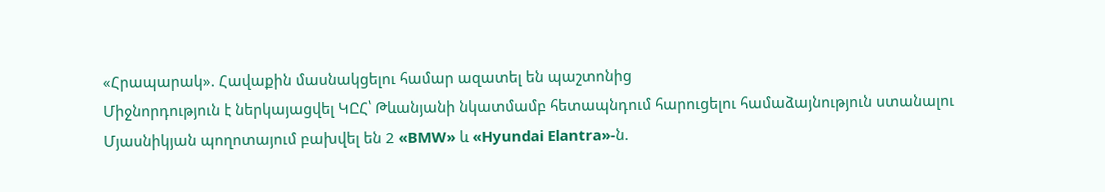«Հրապարակ». Հավաքին մասնակցելու համար ազատել են պաշտոնից
Միջնորդություն է ներկայացվել ԿԸՀ՝ Թևանյանի նկատմամբ հետապնդում հարուցելու համաձայնություն ստանալու
Մյասնիկյան պողոտայում բախվել են 2 «BMW» և «Hyundai Elantra»-ն.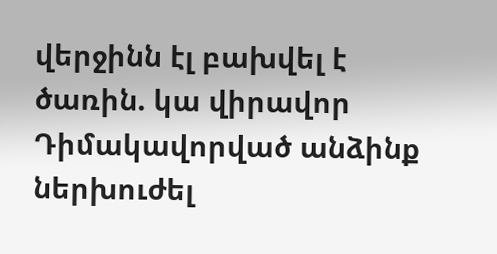վերջինն էլ բախվել է ծառին. կա վիրավոր
Դիմակավորված անձինք ներխուժել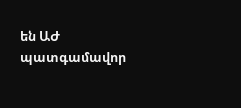են ԱԺ պատգամավոր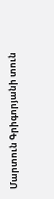Մարտուն Գրիգորյանի տուն